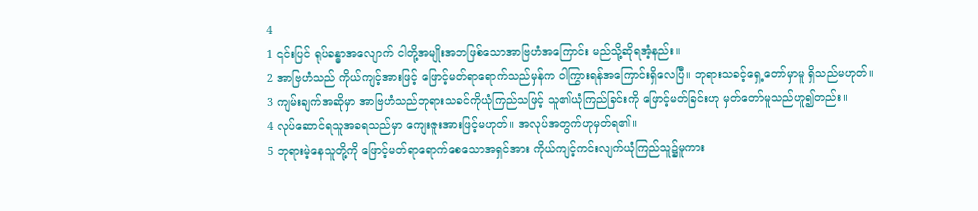4
1 ၎င်းပြင် ရုပ်ခန္ဓာအလျောက် ငါတို့အမျိုးအဘဖြစ်သောအာဗြဟံအကြောင်း မည်သို့ဆိုရအံ့နည်း။
2 အာဗြဟံသည် ကိုယ်ကျင့်အားဖြင့် ဖြောင့်မတ်ရာရောက်သည်မှန်က ဝါကြွားရန်အကြောင်းရှိလေပြီ။ ဘုရားသခင့်ရှေ့တော်မှာမူ ရှိသည်မဟုတ်။
3 ကျမ်းချက်အဆိုမှာ အာဗြဟံသည်ဘုရားသခင်ကိုယုံကြည်သဖြင့် သူ၏ယုံကြည်ခြင်းကို ဖြောင့်မတ်ခြင်းဟု မှတ်တော်မူသည်ဟူ၍တည်း။
4 လုပ်ဆောင်ရသူအခရသည်မှာ ကျေးဇူးအားဖြင့်မဟုတ်။ အလုပ်အတွက်ဟုမှတ်ရ၏။
5 ဘုရားမဲ့နေသူတို့ကို ဖြောင့်မတ်ရာရောက်စေသောအရှင်အား ကိုယ်ကျင့်ကင်းလျက်ယုံကြည်သူ၌မူကား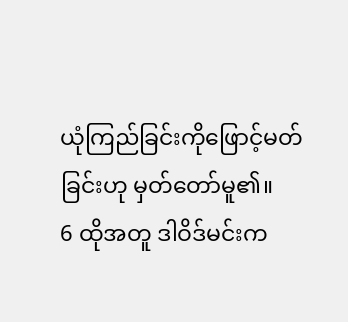ယုံကြည်ခြင်းကိုဖြောင့်မတ်ခြင်းဟု မှတ်တော်မူ၏။
6 ထိုအတူ ဒါဝိဒ်မင်းက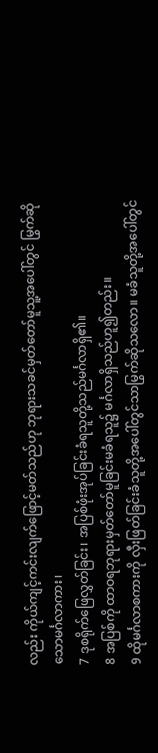လည်း ကိုယ်ကျင့်ကင်းလျက်ဖြောင့်မတ်သည်ဟု ဘုရားသခင်မှတ်တော်မူသူ့အပေါ်တွင် မြွက်ဆိုသောမင်္ဂလာကား၊
7 ဒုစရိုက်ဖြေလွှတ်ခြင်း၊ အပြစ်ဖုံးအုပ်ခြင်းခံရသူတို့သည်မင်္ဂလာရှိ၏။
8 အပြစ်ကို ထာဝရဘုရားမှတ်တော်မူခြင်းမခံရသူ၌ မင်္ဂလာရှိသည်ဟူ၍တည်း။
9 ထိုမင်္ဂလာစကားကို လှီးဖြတ်ခြင်းခံသူတို့အပေါ်တွင်သာမြွက်ဆိုသလော။ မခံသူတို့အပေါ်တွင်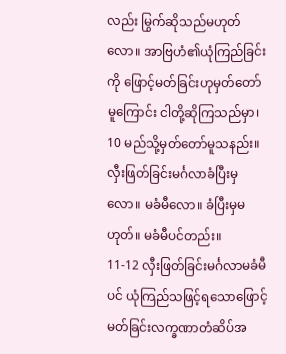လည်း မြွက်ဆိုသည်မဟုတ်လော။ အာဗြဟံ၏ယုံကြည်ခြင်းကို ဖြောင့်မတ်ခြင်းဟုမှတ်တော်မူကြောင်း ငါတို့ဆိုကြသည်မှာ၊
10 မည်သို့မှတ်တော်မူသနည်း။ လှီးဖြတ်ခြင်းမင်္ဂလာခံပြီးမှလော။ မခံမီလော။ ခံပြီးမှမဟုတ်။ မခံမီပင်တည်း။
11-12 လှီးဖြတ်ခြင်းမင်္ဂလာမခံမီပင် ယုံကြည်သဖြင့်ရသောဖြောင့်မတ်ခြင်းလက္ခဏာတံဆိပ်အ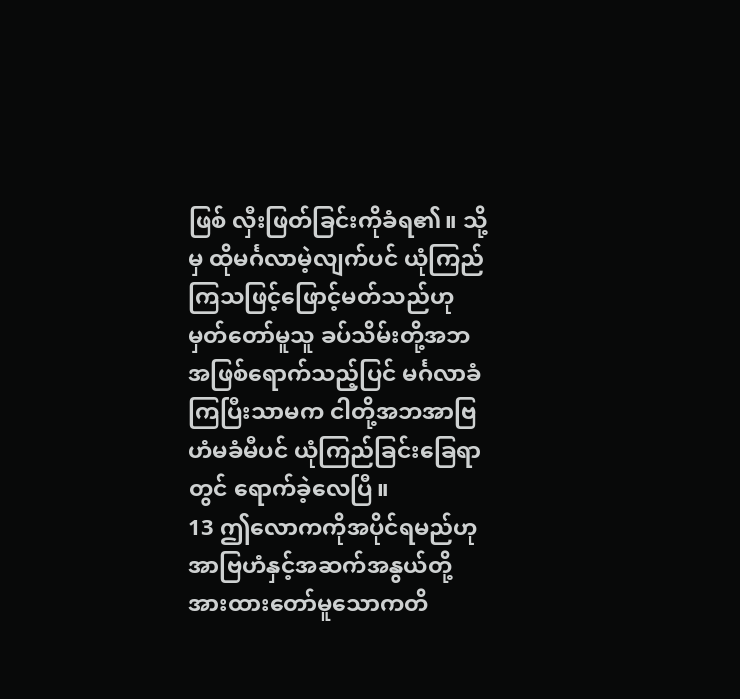ဖြစ် လှီးဖြတ်ခြင်းကိုခံရ၏။ သို့မှ ထိုမင်္ဂလာမဲ့လျက်ပင် ယုံကြည်ကြသဖြင့်ဖြောင့်မတ်သည်ဟု မှတ်တော်မူသူ ခပ်သိမ်းတို့အဘအဖြစ်ရောက်သည့်ပြင် မင်္ဂလာခံကြပြီးသာမက ငါတို့အဘအာဗြဟံမခံမီပင် ယုံကြည်ခြင်းခြေရာတွင် ရောက်ခဲ့လေပြီ။
13 ဤလောကကိုအပိုင်ရမည်ဟု အာဗြဟံနှင့်အဆက်အနွယ်တို့ အားထားတော်မူသောကတိ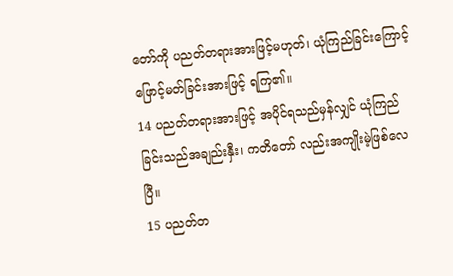တော်ကို ပညတ်တရားအားဖြင့်မဟုတ်၊ ယုံကြည်ခြင်းကြောင့်ဖြောင့်မတ်ခြင်းအားဖြင့် ရကြ၏။
14 ပညတ်တရားအားဖြင့် အပိုင်ရသည်မှန်လျှင် ယုံကြည်ခြင်းသည်အချည်းနှီး၊ ကတိတော် လည်းအကျိုးမဲ့ဖြစ်လေပြီ။
15 ပညတ်တ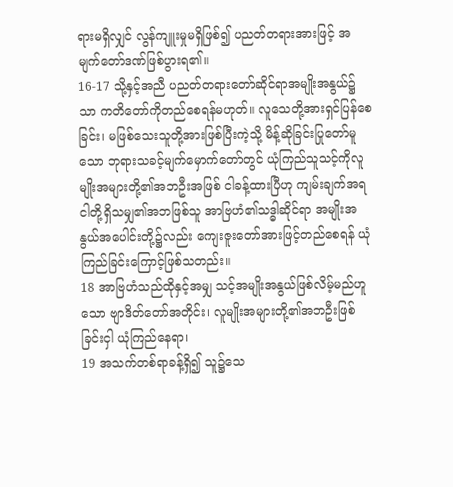ရားမရှိလျှင် လွန်ကျူးမှုမရှိဖြစ်၍ ပညတ်တရားအားဖြင့် အမျက်တော်ဒဏ်ဖြစ်ပွားရ၏။
16-17 သို့နှင့်အညီ ပညတ်တရားတော်ဆိုင်ရာအမျိုးအနွယ်၌သာ ကတိတော်ကိုတည်စေရန်မဟုတ်။ လူသေတို့အားရှင်ပြန်စေခြင်း၊ မဖြစ်သေးသူတို့အားဖြစ်ပြီးကဲ့သို့ မိန့်ဆိုခြင်းပြုတော်မူသော ဘုရားသခင့်မျက်မှောက်တော်တွင် ယုံကြည်သူသင့်ကိုလူမျိုးအများတို့၏အဘဦးအဖြစ် ငါခန့်ထားပြီဟု ကျမ်းချက်အရ ငါတို့ရှိသမျှ၏အဘဖြစ်သူ အာဗြဟံ၏သဒ္ဓါဆိုင်ရာ အမျိုးအနွယ်အပေါင်းတို့၌လည်း ကျေးဇူးတော်အားဖြင့်တည်စေရန် ယုံကြည်ခြင်းကြောင့်ဖြစ်သတည်း။
18 အာဗြဟံသည်ထိုနှင့်အမျှ သင့်အမျိုးအနွယ်ဖြစ်လိမ့်မည်ဟူသော ဗျာဒိတ်တော်အတိုင်း၊ လူမျိုးအများတို့၏အဘဦးဖြစ်ခြင်းငှါ ယုံကြည်နေရာ၊
19 အသက်တစ်ရာခန့်ရှိ၍ သူ၌သေ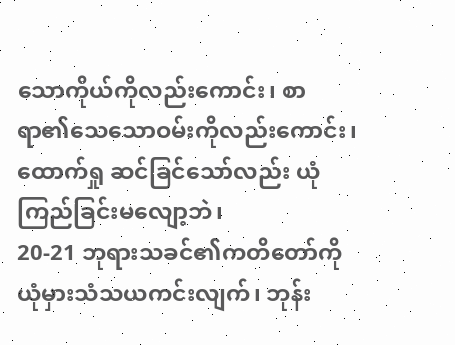သောကိုယ်ကိုလည်းကောင်း၊ စာရာ၏သေသောဝမ်းကိုလည်းကောင်း၊ ထောက်ရှု ဆင်ခြင်သော်လည်း ယုံကြည်ခြင်းမလျော့ဘဲ၊
20-21 ဘုရားသခင်၏ကတိတော်ကို ယုံမှားသံသယကင်းလျက်၊ ဘုန်း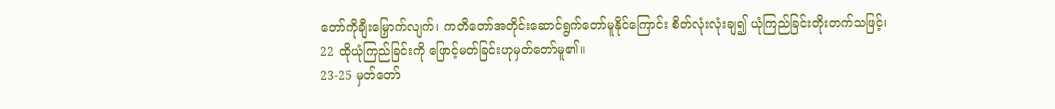တော်ကိုချီးမြှောက်လျက်၊ ကတိတော်အတိုင်းဆောင်ရွက်တော်မူနိုင်ကြောင်း စိတ်လုံးလုံးချ၍ ယုံကြည်ခြင်းတိုးတက်သဖြင့်၊
22 ထိုယုံကြည်ခြင်းကို ဖြောင့်မတ်ခြင်းဟုမှတ်တော်မူ၏။
23-25 မှတ်တော်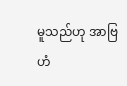မူသည်ဟု အာဗြဟံ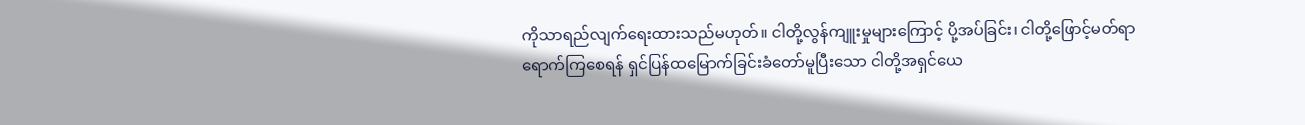ကိုသာရည်လျက်ရေးထားသည်မဟုတ်။ ငါတို့လွန်ကျူးမှုများကြောင့် ပို့အပ်ခြင်း၊ ငါတို့ဖြောင့်မတ်ရာရောက်ကြစေရန် ရှင်ပြန်ထမြောက်ခြင်းခံတော်မူပြီးသော ငါတို့အရှင်ယေ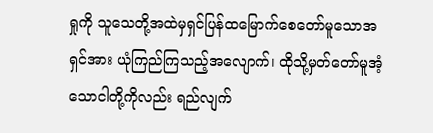ရှုကို သူသေတို့အထဲမှရှင်ပြန်ထမြောက်စေတော်မူသောအရှင်အား ယုံကြည်ကြသည့်အလျောက်၊ ထိုသို့မှတ်တော်မူအံ့သောငါတို့ကိုလည်း ရည်လျက်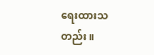ရေးထားသတည်း။